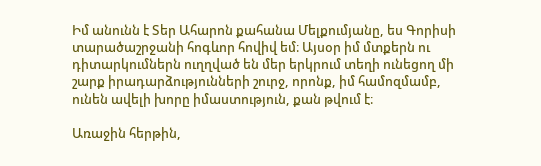Իմ անունն է Տեր Ահարոն քահանա Մելքումյանը, ես Գորիսի տարածաշրջանի հոգևոր հովիվ եմ։ Այսօր իմ մտքերն ու դիտարկումներն ուղղված են մեր երկրում տեղի ունեցող մի շարք իրադարձությունների շուրջ, որոնք, իմ համոզմամբ, ունեն ավելի խորը իմաստություն, քան թվում է։

Առաջին հերթին,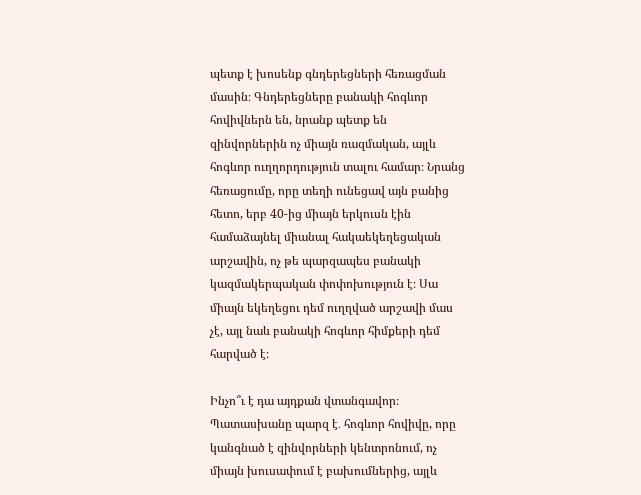պետք է խոսենք գնդերեցների հեռացման մասին։ Գնդերեցները բանակի հոգևոր հովիվներն են, նրանք պետք են զինվորներին ոչ միայն ռազմական, այլև հոգևոր ուղղորդություն տալու համար։ Նրանց հեռացումը, որը տեղի ունեցավ այն բանից հետո, երբ 40-ից միայն երկուսն էին համաձայնել միանալ հակաեկեղեցական արշավին, ոչ թե պարզապես բանակի կազմակերպական փոփոխություն է։ Սա միայն եկեղեցու դեմ ուղղված արշավի մաս չէ, այլ նաև բանակի հոգևոր հիմքերի դեմ հարված է։

Ինչո՞ւ է դա այդքան վտանգավոր։ Պատասխանը պարզ է․ հոգևոր հովիվը, որը կանգնած է զինվորների կենտրոնում, ոչ միայն խուսափում է բախումներից, այլև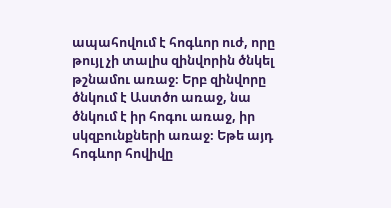ապահովում է հոգևոր ուժ, որը թույլ չի տալիս զինվորին ծնկել թշնամու առաջ։ Երբ զինվորը ծնկում է Աստծո առաջ, նա ծնկում է իր հոգու առաջ, իր սկզբունքների առաջ։ Եթե այդ հոգևոր հովիվը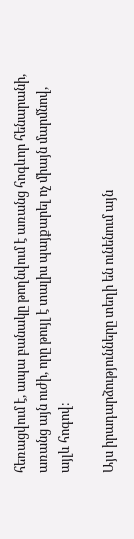հեռացվում է, ապա բանակը թողնվում է առանց հոգևոր հենարանի, առանց այն ուժի, որը թույլ է տալիս պայքարել ոչ միայն մարմնով, այլև հոգով։

Այս իրադարձությունները տեղի են ունենում այն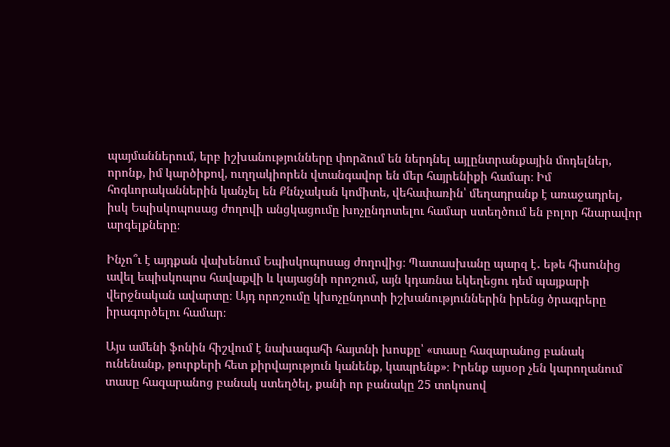պայմաններում, երբ իշխանությունները փորձում են ներդնել այլընտրանքային մոդելներ, որոնք, իմ կարծիքով, ուղղակիորեն վտանգավոր են մեր հայրենիքի համար։ Իմ հոգևորականներին կանչել են Քննչական կոմիտե, վեհափառին՝ մեղադրանք է առաջադրել, իսկ Եպիսկոպոսաց ժողովի անցկացումը խոչընդոտելու համար ստեղծում են բոլոր հնարավոր արգելքները։

Ինչո՞ւ է այդքան վախենում Եպիսկոպոսաց ժողովից։ Պատասխանը պարզ է․ եթե հիսունից ավել եպիսկոպոս հավաքվի և կայացնի որոշում, այն կդառնա եկեղեցու դեմ պայքարի վերջնական ավարտը։ Այդ որոշումը կխոչընդոտի իշխանություններին իրենց ծրագրերը իրագործելու համար։

Այս ամենի ֆոնին հիշվում է նախագահի հայտնի խոսքը՝ «տասը հազարանոց բանակ ունենանք, թուրքերի հետ քիրվայություն կանենք, կապրենք»։ Իրենք այսօր չեն կարողանում տասը հազարանոց բանակ ստեղծել, քանի որ բանակը 25 տոկոսով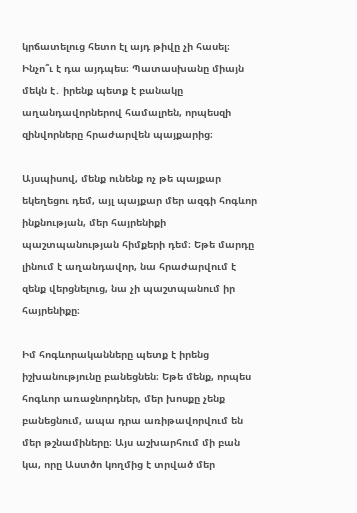կրճատելուց հետո էլ այդ թիվը չի հասել։ Ինչո՞ւ է դա այդպես։ Պատասխանը միայն մեկն է․ իրենք պետք է բանակը աղանդավորներով համալրեն, որպեսզի զինվորները հրաժարվեն պայքարից։

Այսպիսով, մենք ունենք ոչ թե պայքար եկեղեցու դեմ, այլ պայքար մեր ազգի հոգևոր ինքնության, մեր հայրենիքի պաշտպանության հիմքերի դեմ։ Եթե մարդը լինում է աղանդավոր, նա հրաժարվում է զենք վերցնելուց, նա չի պաշտպանում իր հայրենիքը։

Իմ հոգևորականները պետք է իրենց իշխանությունը բանեցնեն։ Եթե մենք, որպես հոգևոր առաջնորդներ, մեր խոսքը չենք բանեցնում, ապա դրա առիթավորվում են մեր թշնամիները։ Այս աշխարհում մի բան կա, որը Աստծո կողմից է տրված մեր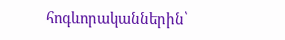հոգևորականներին՝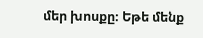մեր խոսքը։ Եթե մենք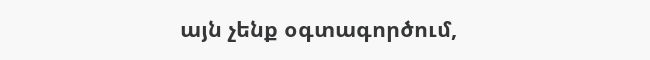այն չենք օգտագործում,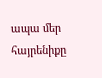ապա մեր հայրենիքը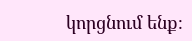կորցնում ենք։